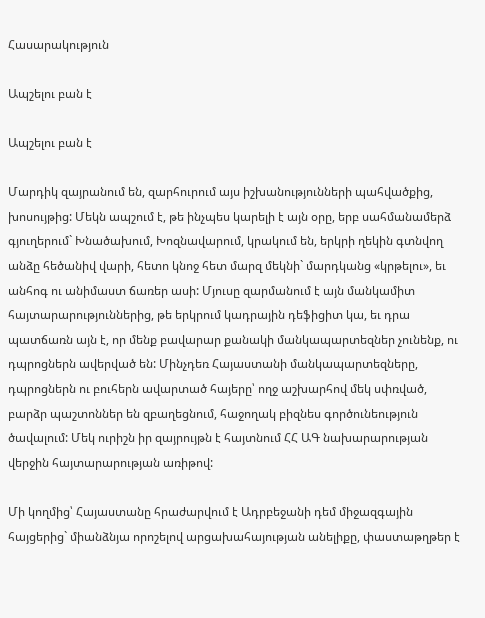Հասարակություն

Ապշելու բան է

Ապշելու բան է

Մարդիկ զայրանում են, զարհուրում այս իշխանությունների պահվածքից, խոսույթից: Մեկն ապշում է, թե ինչպես կարելի է այն օրը, երբ սահմանամերձ գյուղերում` Խնածախում, Խոզնավարում, կրակում են, երկրի ղեկին գտնվող անձը հեծանիվ վարի, հետո կնոջ հետ մարզ մեկնի` մարդկանց «կրթելու», եւ անհոգ ու անիմաստ ճառեր ասի: Մյուսը զարմանում է այն մանկամիտ հայտարարություններից, թե երկրում կադրային դեֆիցիտ կա, եւ դրա պատճառն այն է, որ մենք բավարար քանակի մանկապարտեզներ չունենք, ու դպրոցներն ավերված են: Մինչդեռ Հայաստանի մանկապարտեզները, դպրոցներն ու բուհերն ավարտած հայերը՝ ողջ աշխարհով մեկ սփռված, բարձր պաշտոններ են զբաղեցնում, հաջողակ բիզնես գործունեություն ծավալում: Մեկ ուրիշն իր զայրույթն է հայտնում ՀՀ ԱԳ նախարարության վերջին հայտարարության առիթով:

Մի կողմից՝ Հայաստանը հրաժարվում է Ադրբեջանի դեմ միջազգային հայցերից` միանձնյա որոշելով արցախահայության անելիքը, փաստաթղթեր է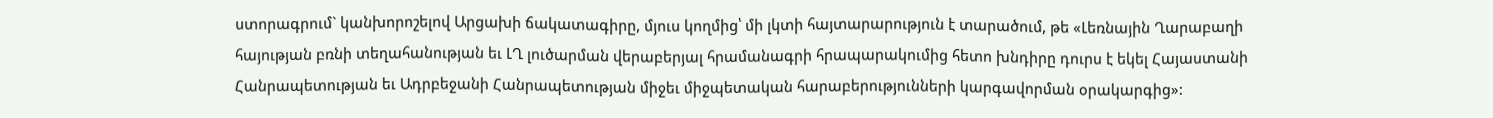ստորագրում` կանխորոշելով Արցախի ճակատագիրը, մյուս կողմից՝ մի լկտի հայտարարություն է տարածում, թե «Լեռնային Ղարաբաղի հայության բռնի տեղահանության եւ ԼՂ լուծարման վերաբերյալ հրամանագրի հրապարակումից հետո խնդիրը դուրս է եկել Հայաստանի Հանրապետության եւ Ադրբեջանի Հանրապետության միջեւ միջպետական հարաբերությունների կարգավորման օրակարգից»: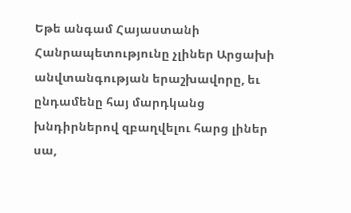Եթե անգամ Հայաստանի Հանրապետությունը չլիներ Արցախի անվտանգության երաշխավորը, եւ ընդամենը հայ մարդկանց խնդիրներով զբաղվելու հարց լիներ սա,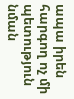ապա իրեն հարգող ոչ մի պետություն նման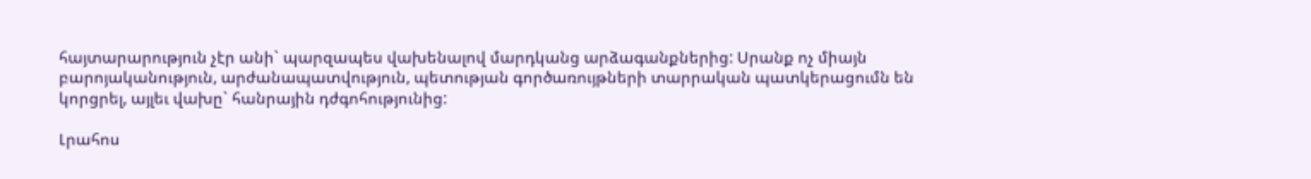հայտարարություն չէր անի` պարզապես վախենալով մարդկանց արձագանքներից: Սրանք ոչ միայն բարոյականություն, արժանապատվություն, պետության գործառույթների տարրական պատկերացումն են կորցրել, այլեւ վախը` հանրային դժգոհությունից:

Լրահոս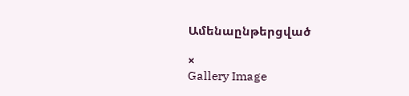Ամենաընթերցված

×
Gallery Image